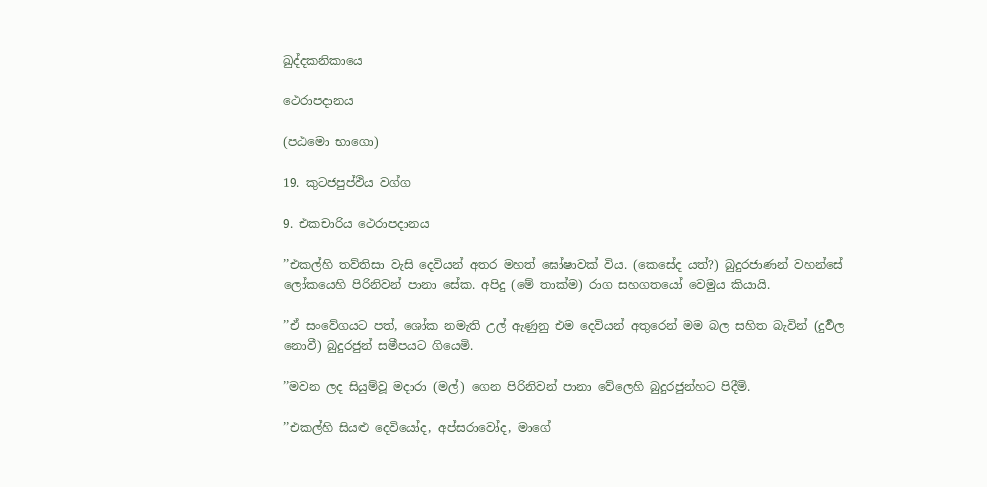ඛුද්දකනිකායෙ

ථෙරාපදානය

(පඨමො භාගො)

19. කුටජපුප්ඵිය වග්ග

9. එකචාරිය ථෙරාපදානය

’’එකල්හි තව්තිසා වැසි දෙවියන් අතර මහත් ඝෝෂාවක් විය. (කෙසේද යත්?) බුදුරජාණන් වහන්සේ ලෝකයෙහි පිරිනිවන් පානා සේක. අපිදු (මේ තාක්ම) රාග සහගතයෝ වෙමුය කියායි.

’’ඒ සංවේගයට පත්, ශෝක නමැති උල් ඇණුනු එම දෙවියන් අතුරෙන් මම බල සහිත බැවින් (දුර්‍වල නොවී) බුදුරජුන් සමීපයට ගියෙමි.

’’මවන ලද සියුම්වූ මදාරා (මල්) ගෙන පිරිනිවන් පානා වේලෙහි බුදුරජුන්හට පිදීමි.

’’එකල්හි සියළු දෙවියෝද, අප්සරාවෝද, මාගේ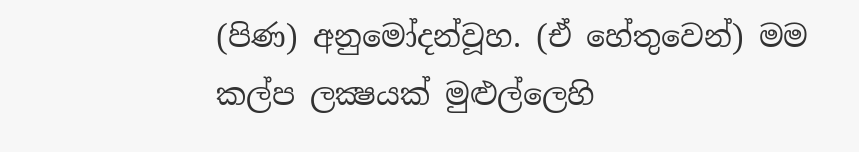(පිණ) අනුමෝදන්වූහ. (ඒ හේතුවෙන්) මම කල්ප ලක්‍ෂයක් මුළුල්ලෙහි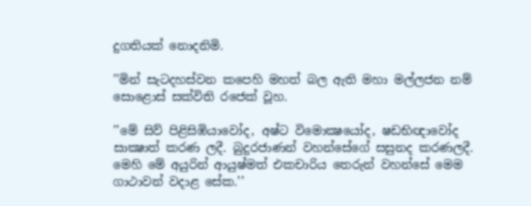දුගතියක් නොදනිමි.

’’මින් සැටදහස්වන කපෙහි මහත් බල ඇති මහා මල්ලජන නම් සොළොස් සක්විති රජෙක් වූහ.

’’මේ සිව් පිළිසිඹියාවෝද, අෂ්ට විමොක්‍ෂයෝද, ෂඩභිඥාවෝද සාක්‍ෂාත් කරණ ලදී. බුදුරජාණන් වහන්සේගේ සසුනද කරණලදී. මෙහි මේ අයුරින් ආයුෂ්මත් එකචාරිය තෙරුන් වහන්සේ මෙම ගාථාවන් වදාළ සේක.’’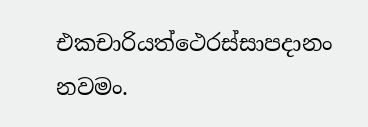එකචාරියත්ථෙරස්සාපදානං නවමං.